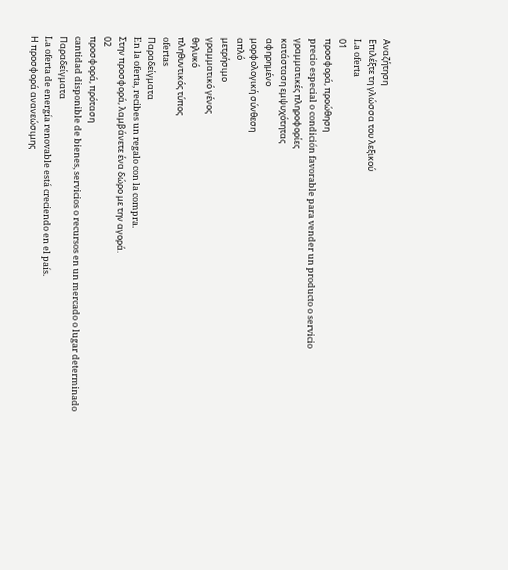Αναζήτηση
Επιλέξτε τη γλώσσα του λεξικού
La oferta
01
προσφορά, προώθηση
precio especial o condición favorable para vender un producto o servicio
γραμματικές πληροφορίες
κατάσταση εμψυχότητας
αφηρημένο
μορφολογική σύνθεση
απλό
μετρήσιμο
γραμματικό γένος
θηλυκό
πληθυντικός τύπος
ofertas
Παραδείγματα
En la oferta, recibes un regalo con la compra.
Στην προσφορά, λαμβάνετε ένα δώρο με την αγορά.
02
προσφορά, πρόταση
cantidad disponible de bienes, servicios o recursos en un mercado o lugar determinado
Παραδείγματα
La oferta de energía renovable está creciendo en el país.
Η προσφορά ανανεώσιμης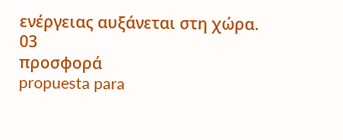ενέργειας αυξάνεται στη χώρα.
03
προσφορά
propuesta para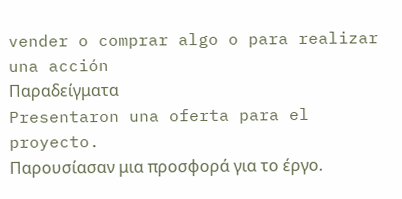vender o comprar algo o para realizar una acción
Παραδείγματα
Presentaron una oferta para el proyecto.
Παρουσίασαν μια προσφορά για το έργο.